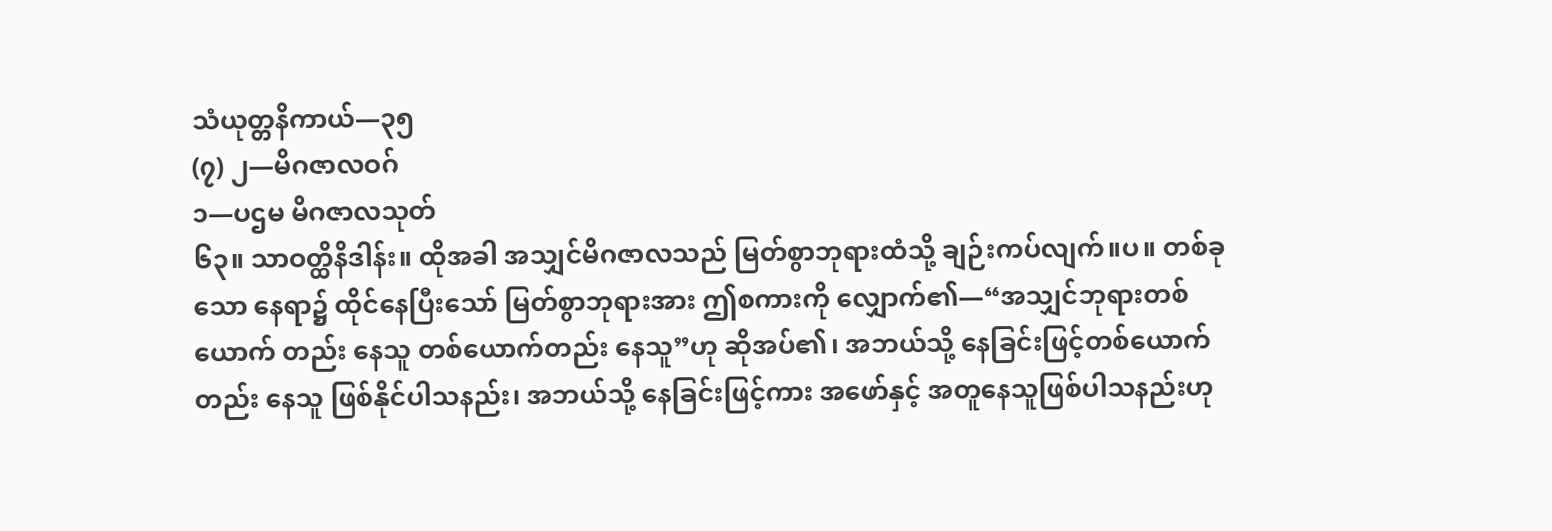သံယုတ္တနိကာယ်—၃၅
(၇) ၂—မိဂဇာလဝဂ်
၁—ပဌမ မိဂဇာလသုတ်
၆၃။ သာဝတ္ထိနိဒါန်း။ ထိုအခါ အသျှင်မိဂဇာလသည် မြတ်စွာဘုရားထံသို့ ချဉ်းကပ်လျက်။ပ။ တစ်ခုသော နေရာ၌ ထိုင်နေပြီးသော် မြတ်စွာဘုရားအား ဤစကားကို လျှောက်၏—“အသျှင်ဘုရားတစ်ယောက် တည်း နေသူ တစ်ယောက်တည်း နေသူ”ဟု ဆိုအပ်၏၊ အဘယ်သို့ နေခြင်းဖြင့်တစ်ယောက်တည်း နေသူ ဖြစ်နိုင်ပါသနည်း၊ အဘယ်သို့ နေခြင်းဖြင့်ကား အဖော်နှင့် အတူနေသူဖြစ်ပါသနည်းဟု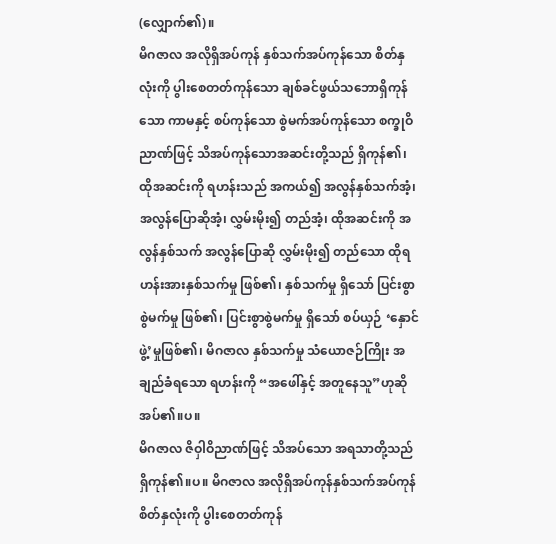(လျှောက်၏)။
မိဂဇာလ အလိုရှိအပ်ကုန် နှစ်သက်အပ်ကုန်သော စိတ်နှလုံးကို ပွါးစေတတ်ကုန်သော ချစ်ခင်ဖွယ်သဘောရှိကုန်သော ကာမနှင့် စပ်ကုန်သော စွဲမက်အပ်ကုန်သော စက္ခုဝိညာဏ်ဖြင့် သိအပ်ကုန်သောအဆင်းတို့သည် ရှိကုန်၏၊ ထိုအဆင်းကို ရဟန်းသည် အကယ်၍ အလွန်နှစ်သက်အံ့၊ အလွန်ပြောဆိုအံ့၊ လွှမ်းမိုး၍ တည်အံ့၊ ထိုအဆင်းကို အလွန်နှစ်သက် အလွန်ပြောဆို လွှမ်းမိုး၍ တည်သော ထိုရဟန်းအားနှစ်သက်မှု ဖြစ်၏၊ နှစ်သက်မှု ရှိသော် ပြင်းစွာစွဲမက်မှု ဖြစ်၏၊ ပြင်းစွာစွဲမက်မှု ရှိသော် စပ်ယှဉ် ‘နှောင်ဖွဲ့’မှုဖြစ်၏၊ မိဂဇာလ နှစ်သက်မှု သံယောဇဉ်ကြိုး အချည်ခံရသော ရဟန်းကို “အဖေါ်နှင့် အတူနေသူ”ဟုဆို အပ်၏။ပ။
မိဂဇာလ ဇိဝှါဝိညာဏ်ဖြင့် သိအပ်သော အရသာတို့သည် ရှိကုန်၏။ပ။ မိဂဇာလ အလိုရှိအပ်ကုန်နှစ်သက်အပ်ကုန် စိတ်နှလုံးကို ပွါးစေတတ်ကုန်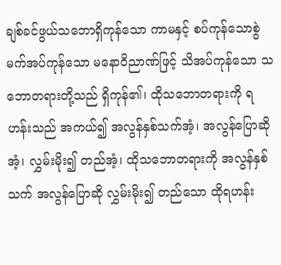ချစ်ခင်ဖွယ်သဘောရှိကုန်သော ကာမနှင့် စပ်ကုန်သောစွဲမက်အပ်ကုန်သော မနောဝိညာဏ်ဖြင့် သိအပ်ကုန်သော သဘောတရားတို့သည် ရှိကုန်၏၊ ထိုသဘောတရားကို ရဟန်းသည် အကယ်၍ အလွန်နှစ်သက်အံ့၊ အလွန်ပြောဆိုအံ့၊ လွှမ်းမိုး၍ တည်အံ့၊ ထိုသဘောတရားကို အလွန်နှစ်သက် အလွန်ပြောဆို လွှမ်းမိုး၍ တည်သော ထိုရဟန်း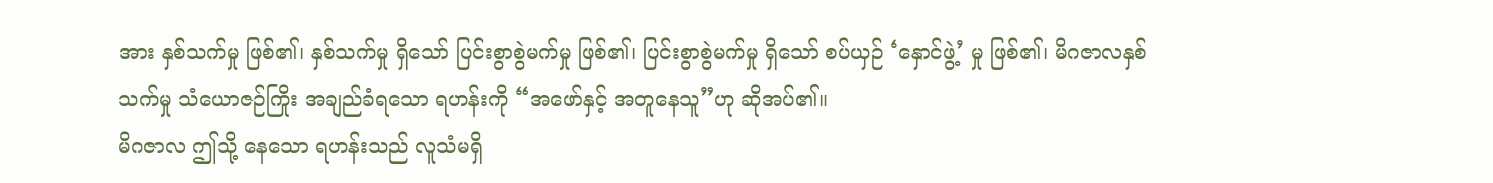အား နှစ်သက်မှု ဖြစ်၏၊ နှစ်သက်မှု ရှိသော် ပြင်းစွာစွဲမက်မှု ဖြစ်၏၊ ပြင်းစွာစွဲမက်မှု ရှိသော် စပ်ယှဉ် ‘နှောင်ဖွဲ့’ မှု ဖြစ်၏၊ မိဂဇာလနှစ်သက်မှု သံယောဇဉ်ကြိုး အချည်ခံရသော ရဟန်းကို “အဖော်နှင့် အတူနေသူ”ဟု ဆိုအပ်၏။
မိဂဇာလ ဤသို့ နေသော ရဟန်းသည် လူသံမရှိ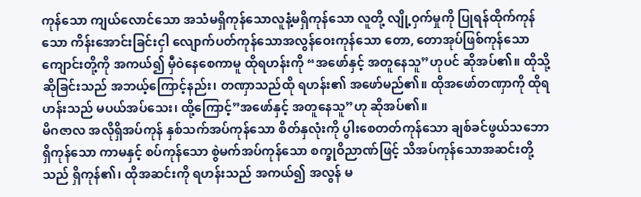ကုန်သော ကျယ်လောင်သော အသံမရှိကုန်သောလူနံ့မရှိကုန်သော လူတို့ လျို့ဝှက်မှုကို ပြုရန်ထိုက်ကုန်သော ကိန်းအောင်းခြင်းငှါ လျောက်ပတ်ကုန်သောအလွန်ဝေးကုန်သော တော, တောအုပ်ဖြစ်ကုန်သော ကျောင်းတို့ကို အကယ်၍ မှီဝဲနေစေကာမူ ထိုရဟန်းကို “အဖော်နှင့် အတူနေသူ”ဟုပင် ဆိုအပ်၏။ ထိုသို့ဆိုခြင်းသည် အဘယ့်ကြောင့်နည်း၊ တဏှာသည်ထို ရဟန်း၏ အဖော်မည်၏။ ထိုအဖော်တဏှာကို ထိုရဟန်းသည် မပယ်အပ်သေး၊ ထို့ကြောင့်”အဖော်နှင့် အတူနေသူ”ဟု ဆိုအပ်၏။
မိဂဇာလ အလိုရှိအပ်ကုန် နှစ်သက်အပ်ကုန်သော စိတ်နှလုံးကို ပွါးစေတတ်ကုန်သော ချစ်ခင်ဖွယ်သဘောရှိကုန်သော ကာမနှင့် စပ်ကုန်သော စွဲမက်အပ်ကုန်သော စက္ခုဝိညာဏ်ဖြင့် သိအပ်ကုန်သောအဆင်းတို့သည် ရှိကုန်၏၊ ထိုအဆင်းကို ရဟန်းသည် အကယ်၍ အလွန် မ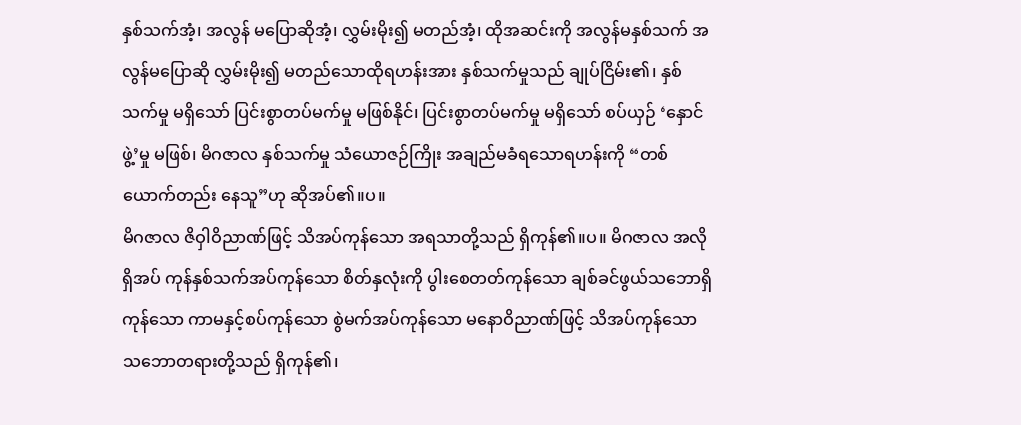နှစ်သက်အံ့၊ အလွန် မပြောဆိုအံ့၊ လွှမ်းမိုး၍ မတည်အံ့၊ ထိုအဆင်းကို အလွန်မနှစ်သက် အလွန်မပြောဆို လွှမ်းမိုး၍ မတည်သောထိုရဟန်းအား နှစ်သက်မှုသည် ချုပ်ငြိမ်း၏၊ နှစ်သက်မှု မရှိသော် ပြင်းစွာတပ်မက်မှု မဖြစ်နိုင်၊ ပြင်းစွာတပ်မက်မှု မရှိသော် စပ်ယှဉ် ‘နှောင်ဖွဲ့’မှု မဖြစ်၊ မိဂဇာလ နှစ်သက်မှု သံယောဇဉ်ကြိုး အချည်မခံရသောရဟန်းကို “တစ်ယောက်တည်း နေသူ”ဟု ဆိုအပ်၏။ပ။
မိဂဇာလ ဇိဝှါဝိညာဏ်ဖြင့် သိအပ်ကုန်သော အရသာတို့သည် ရှိကုန်၏။ပ။ မိဂဇာလ အလိုရှိအပ် ကုန်နှစ်သက်အပ်ကုန်သော စိတ်နှလုံးကို ပွါးစေတတ်ကုန်သော ချစ်ခင်ဖွယ်သဘောရှိကုန်သော ကာမနှင့်စပ်ကုန်သော စွဲမက်အပ်ကုန်သော မနောဝိညာဏ်ဖြင့် သိအပ်ကုန်သော သဘောတရားတို့သည် ရှိကုန်၏၊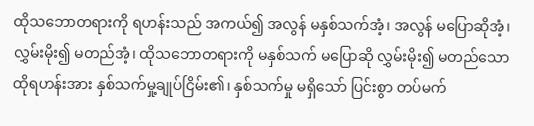ထိုသဘောတရားကို ရဟန်းသည် အကယ်၍ အလွန် မနှစ်သက်အံ့၊ အလွန် မပြောဆိုအံ့၊ လွှမ်းမိုး၍ မတည်အံ့၊ ထိုသဘောတရားကို မနှစ်သက် မပြောဆို လွှမ်းမိုး၍ မတည်သော ထိုရဟန်းအား နှစ်သက်မှု့ချုပ်ငြိမ်း၏၊ နှစ်သက်မှု မရှိသော် ပြင်းစွာ တပ်မက်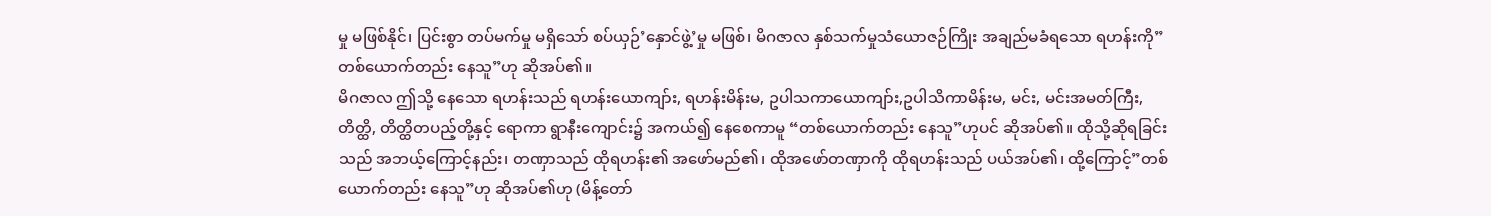မှု မဖြစ်နိုင်၊ ပြင်းစွာ တပ်မက်မှု မရှိသော် စပ်ယှဉ်’နှောင်ဖွဲ့’မှု မဖြစ်၊ မိဂဇာလ နှစ်သက်မှုသံယောဇဉ်ကြိုး အချည်မခံရသော ရဟန်းကို”တစ်ယောက်တည်း နေသူ”ဟု ဆိုအပ်၏။
မိဂဇာလ ဤသို့ နေသော ရဟန်းသည် ရဟန်းယောကျာ်း, ရဟန်းမိန်းမ, ဥပါသကာယောကျာ်း,ဥပါသိကာမိန်းမ, မင်း, မင်းအမတ်ကြီး, တိတ္ထိ, တိတ္ထိတပည့်တို့နှင့် ရောကာ ရွာနီးကျောင်း၌ အကယ်၍ နေစေကာမူ “တစ်ယောက်တည်း နေသူ”ဟုပင် ဆိုအပ်၏။ ထိုသို့ဆိုရခြင်းသည် အဘယ့်ကြောင့်နည်း၊ တဏှာသည် ထိုရဟန်း၏ အဖော်မည်၏၊ ထိုအဖော်တဏှာကို ထိုရဟန်းသည် ပယ်အပ်၏၊ ထို့ကြောင့်”တစ်ယောက်တည်း နေသူ”ဟု ဆိုအပ်၏ဟု (မိန့်တော်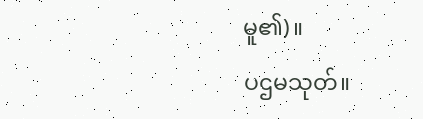မူ၏)။
ပဌမသုတ်။